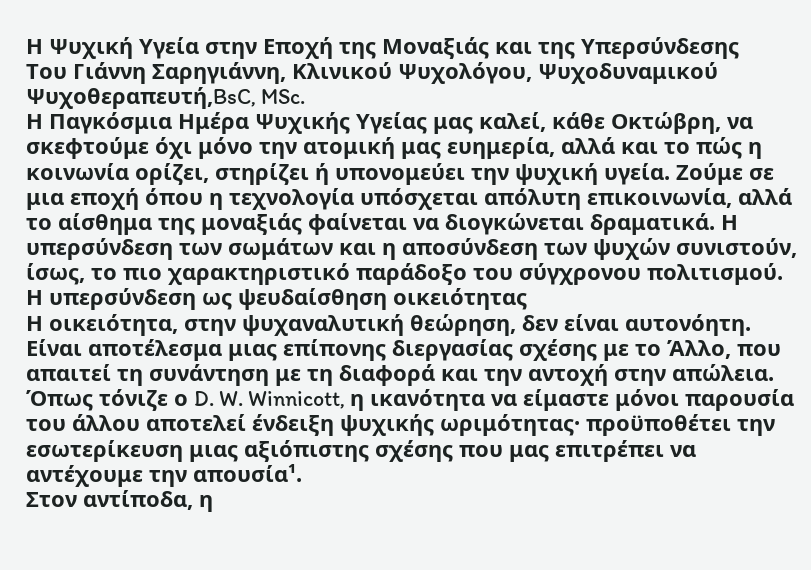Η Ψυχική Υγεία στην Εποχή της Μοναξιάς και της Υπερσύνδεσης
Του Γιάννη Σαρηγιάννη, Κλινικού Ψυχολόγου, Ψυχοδυναμικού Ψυχοθεραπευτή,BsC, MSc.
Η Παγκόσμια Ημέρα Ψυχικής Υγείας μας καλεί, κάθε Οκτώβρη, να σκεφτούμε όχι μόνο την ατομική μας ευημερία, αλλά και το πώς η κοινωνία ορίζει, στηρίζει ή υπονομεύει την ψυχική υγεία. Ζούμε σε μια εποχή όπου η τεχνολογία υπόσχεται απόλυτη επικοινωνία, αλλά το αίσθημα της μοναξιάς φαίνεται να διογκώνεται δραματικά. Η υπερσύνδεση των σωμάτων και η αποσύνδεση των ψυχών συνιστούν, ίσως, το πιο χαρακτηριστικό παράδοξο του σύγχρονου πολιτισμού.
Η υπερσύνδεση ως ψευδαίσθηση οικειότητας
Η οικειότητα, στην ψυχαναλυτική θεώρηση, δεν είναι αυτονόητη. Είναι αποτέλεσμα μιας επίπονης διεργασίας σχέσης με το Άλλο, που απαιτεί τη συνάντηση με τη διαφορά και την αντοχή στην απώλεια. Όπως τόνιζε ο D. W. Winnicott, η ικανότητα να είμαστε μόνοι παρουσία του άλλου αποτελεί ένδειξη ψυχικής ωριμότητας· προϋποθέτει την εσωτερίκευση μιας αξιόπιστης σχέσης που μας επιτρέπει να αντέχουμε την απουσία¹.
Στον αντίποδα, η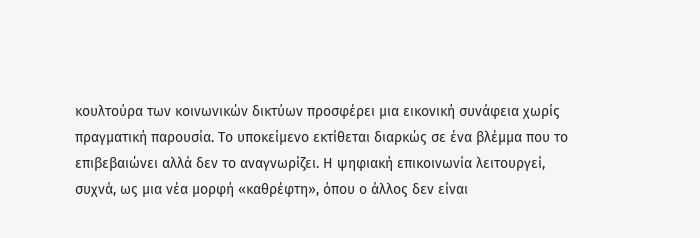κουλτούρα των κοινωνικών δικτύων προσφέρει μια εικονική συνάφεια χωρίς πραγματική παρουσία. Το υποκείμενο εκτίθεται διαρκώς σε ένα βλέμμα που το επιβεβαιώνει αλλά δεν το αναγνωρίζει. Η ψηφιακή επικοινωνία λειτουργεί, συχνά, ως μια νέα μορφή «καθρέφτη», όπου ο άλλος δεν είναι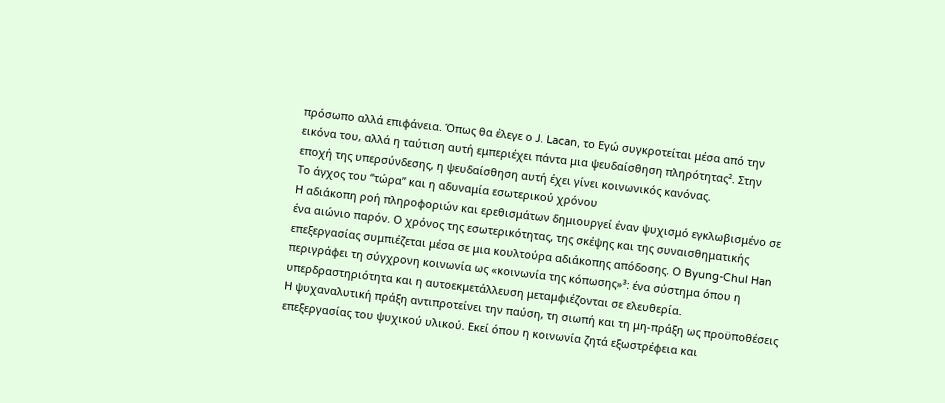πρόσωπο αλλά επιφάνεια. Όπως θα έλεγε ο J. Lacan, το Εγώ συγκροτείται μέσα από την εικόνα του, αλλά η ταύτιση αυτή εμπεριέχει πάντα μια ψευδαίσθηση πληρότητας². Στην εποχή της υπερσύνδεσης, η ψευδαίσθηση αυτή έχει γίνει κοινωνικός κανόνας.
Το άγχος του “τώρα” και η αδυναμία εσωτερικού χρόνου
Η αδιάκοπη ροή πληροφοριών και ερεθισμάτων δημιουργεί έναν ψυχισμό εγκλωβισμένο σε ένα αιώνιο παρόν. Ο χρόνος της εσωτερικότητας, της σκέψης και της συναισθηματικής επεξεργασίας συμπιέζεται μέσα σε μια κουλτούρα αδιάκοπης απόδοσης. Ο Byung-Chul Han περιγράφει τη σύγχρονη κοινωνία ως «κοινωνία της κόπωσης»³: ένα σύστημα όπου η υπερδραστηριότητα και η αυτοεκμετάλλευση μεταμφιέζονται σε ελευθερία.
Η ψυχαναλυτική πράξη αντιπροτείνει την παύση, τη σιωπή και τη μη-πράξη ως προϋποθέσεις επεξεργασίας του ψυχικού υλικού. Εκεί όπου η κοινωνία ζητά εξωστρέφεια και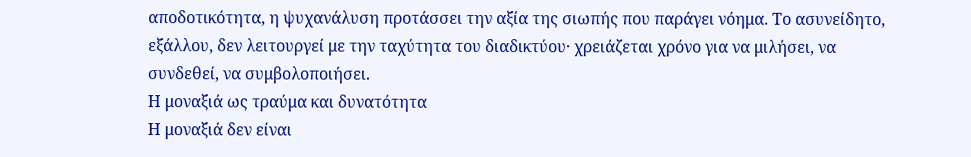αποδοτικότητα, η ψυχανάλυση προτάσσει την αξία της σιωπής που παράγει νόημα. Το ασυνείδητο, εξάλλου, δεν λειτουργεί με την ταχύτητα του διαδικτύου· χρειάζεται χρόνο για να μιλήσει, να συνδεθεί, να συμβολοποιήσει.
Η μοναξιά ως τραύμα και δυνατότητα
Η μοναξιά δεν είναι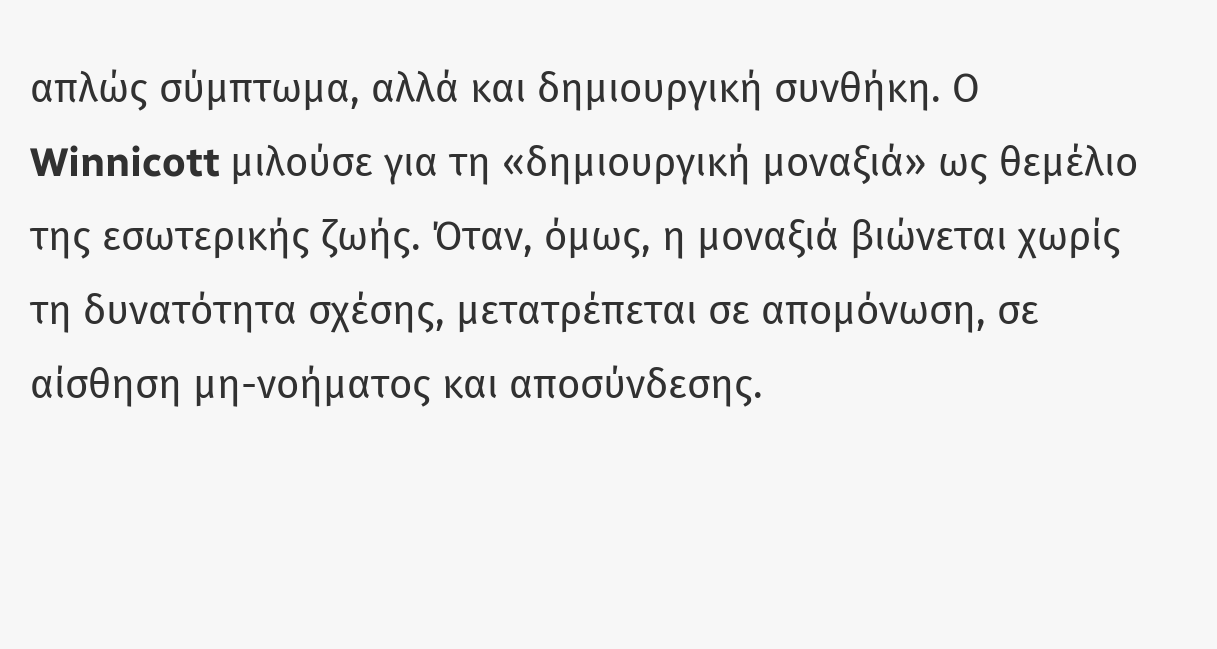απλώς σύμπτωμα, αλλά και δημιουργική συνθήκη. Ο Winnicott μιλούσε για τη «δημιουργική μοναξιά» ως θεμέλιο της εσωτερικής ζωής. Όταν, όμως, η μοναξιά βιώνεται χωρίς τη δυνατότητα σχέσης, μετατρέπεται σε απομόνωση, σε αίσθηση μη-νοήματος και αποσύνδεσης.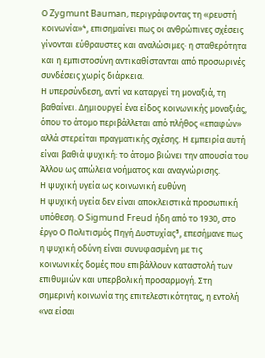Ο Zygmunt Bauman, περιγράφοντας τη «ρευστή κοινωνία»⁴, επισημαίνει πως οι ανθρώπινες σχέσεις γίνονται εύθραυστες και αναλώσιμες· η σταθερότητα και η εμπιστοσύνη αντικαθίστανται από προσωρινές συνδέσεις χωρίς διάρκεια.
Η υπερσύνδεση, αντί να καταργεί τη μοναξιά, τη βαθαίνει. Δημιουργεί ένα είδος κοινωνικής μοναξιάς, όπου το άτομο περιβάλλεται από πλήθος «επαφών» αλλά στερείται πραγματικής σχέσης. Η εμπειρία αυτή είναι βαθιά ψυχική: το άτομο βιώνει την απουσία του Άλλου ως απώλεια νοήματος και αναγνώρισης.
Η ψυχική υγεία ως κοινωνική ευθύνη
Η ψυχική υγεία δεν είναι αποκλειστικά προσωπική υπόθεση. Ο Sigmund Freud ήδη από το 1930, στο έργο Ο Πολιτισμός Πηγή Δυστυχίας⁵, επεσήμανε πως η ψυχική οδύνη είναι συνυφασμένη με τις κοινωνικές δομές που επιβάλλουν καταστολή των επιθυμιών και υπερβολική προσαρμογή. Στη σημερινή κοινωνία της επιτελεστικότητας, η εντολή «να είσαι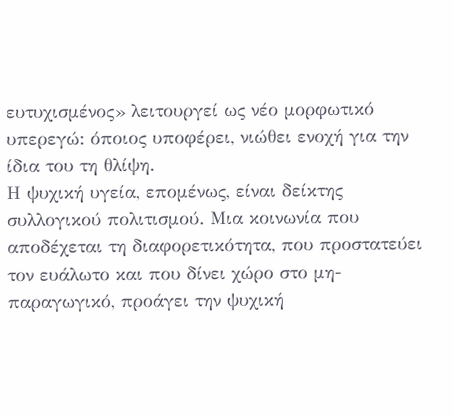ευτυχισμένος» λειτουργεί ως νέο μορφωτικό υπερεγώ: όποιος υποφέρει, νιώθει ενοχή για την ίδια του τη θλίψη.
Η ψυχική υγεία, επομένως, είναι δείκτης συλλογικού πολιτισμού. Μια κοινωνία που αποδέχεται τη διαφορετικότητα, που προστατεύει τον ευάλωτο και που δίνει χώρο στο μη-παραγωγικό, προάγει την ψυχική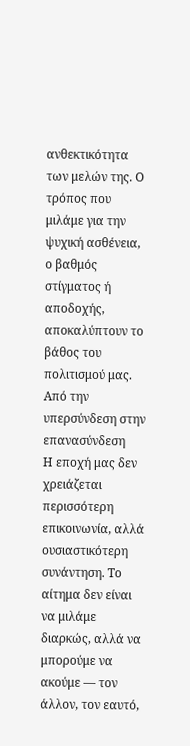ανθεκτικότητα των μελών της. Ο τρόπος που μιλάμε για την ψυχική ασθένεια, ο βαθμός στίγματος ή αποδοχής, αποκαλύπτουν το βάθος του πολιτισμού μας.
Από την υπερσύνδεση στην επανασύνδεση
Η εποχή μας δεν χρειάζεται περισσότερη επικοινωνία, αλλά ουσιαστικότερη συνάντηση. Το αίτημα δεν είναι να μιλάμε διαρκώς, αλλά να μπορούμε να ακούμε — τον άλλον, τον εαυτό,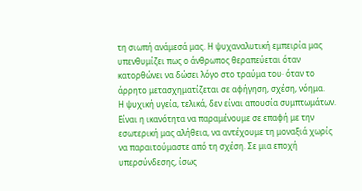τη σιωπή ανάμεσά μας. Η ψυχαναλυτική εμπειρία μας υπενθυμίζει πως ο άνθρωπος θεραπεύεται όταν κατορθώνει να δώσει λόγο στο τραύμα του· όταν το άρρητο μετασχηματίζεται σε αφήγηση, σχέση, νόημα.
Η ψυχική υγεία, τελικά, δεν είναι απουσία συμπτωμάτων. Είναι η ικανότητα να παραμένουμε σε επαφή με την εσωτερική μας αλήθεια, να αντέχουμε τη μοναξιά χωρίς να παραιτούμαστε από τη σχέση. Σε μια εποχή υπερσύνδεσης, ίσως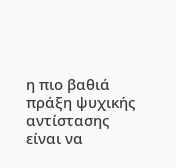η πιο βαθιά πράξη ψυχικής αντίστασης είναι να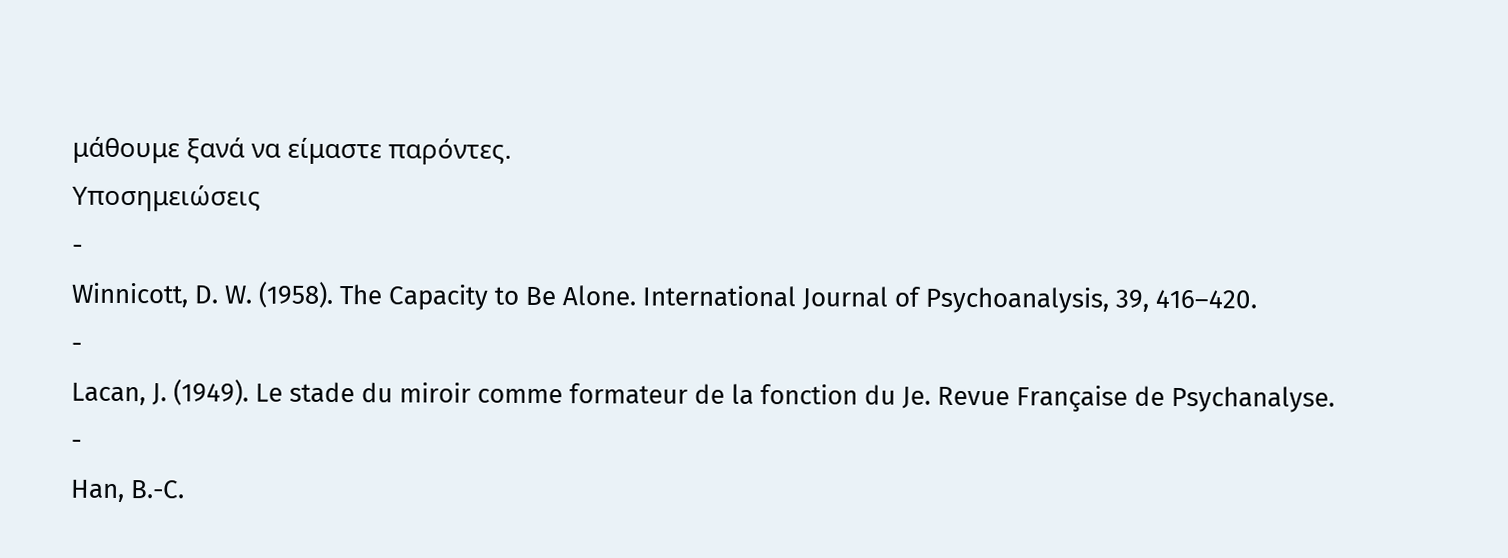μάθουμε ξανά να είμαστε παρόντες.
Υποσημειώσεις
-
Winnicott, D. W. (1958). The Capacity to Be Alone. International Journal of Psychoanalysis, 39, 416–420.
-
Lacan, J. (1949). Le stade du miroir comme formateur de la fonction du Je. Revue Française de Psychanalyse.
-
Han, B.-C.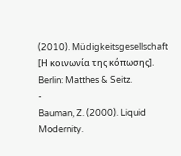(2010). Müdigkeitsgesellschaft [Η κοινωνία της κόπωσης]. Berlin: Matthes & Seitz.
-
Bauman, Z. (2000). Liquid Modernity.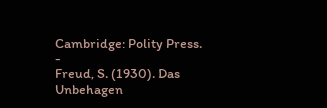Cambridge: Polity Press.
-
Freud, S. (1930). Das Unbehagen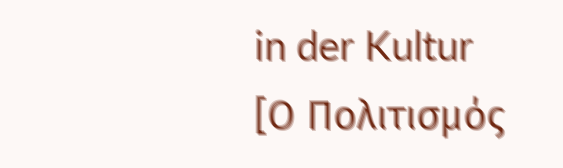in der Kultur [Ο Πολιτισμός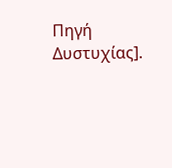Πηγή Δυστυχίας].